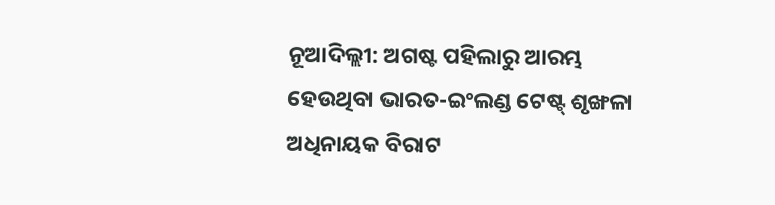ନୂଆଦିଲ୍ଲୀ: ଅଗଷ୍ଟ ପହିଲାରୁ ଆରମ୍ଭ ହେଉଥିବା ଭାରତ-ଇଂଲଣ୍ଡ ଟେଷ୍ଟ୍ ଶୃଙ୍ଖଳା ଅଧିନାୟକ ବିରାଟ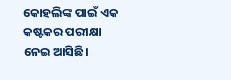କୋହଲିଙ୍କ ପାଇଁ ଏକ କଷ୍ଟକର ପରୀକ୍ଷା ନେଇ ଆସିଛି।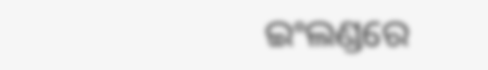ଇଂଲଣ୍ଡରେ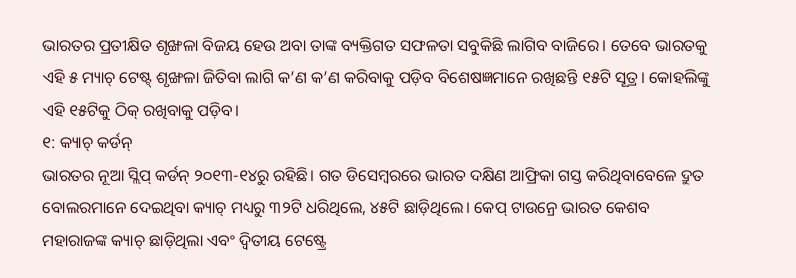ଭାରତର ପ୍ରତୀକ୍ଷିତ ଶୃଙ୍ଖଳା ବିଜୟ ହେଉ ଅବା ତାଙ୍କ ବ୍ୟକ୍ତିଗତ ସଫଳତା ସବୁକିଛି ଲାଗିବ ବାଜିରେ। ତେବେ ଭାରତକୁ ଏହି ୫ ମ୍ୟାଚ୍ ଟେଷ୍ଟ୍ ଶୃଙ୍ଖଳା ଜିତିବା ଲାଗି କ’ଣ କ’ଣ କରିବାକୁ ପଡ଼ିବ ବିଶେଷଜ୍ଞମାନେ ରଖିଛନ୍ତି ୧୫ଟି ସୂତ୍ର। କୋହଲିଙ୍କୁ ଏହି ୧୫ଟିକୁ ଠିକ୍ ରଖିବାକୁ ପଡ଼ିବ।
୧: କ୍ୟାଚ୍ କର୍ଡନ୍
ଭାରତର ନୂଆ ସ୍ଲିପ୍ କର୍ଡନ୍ ୨୦୧୩-୧୪ରୁ ରହିଛି। ଗତ ଡିସେମ୍ବରରେ ଭାରତ ଦକ୍ଷିଣ ଆଫ୍ରିକା ଗସ୍ତ କରିଥିବାବେଳେ ଦ୍ରୁତ ବୋଲରମାନେ ଦେଇଥିବା କ୍ୟାଚ୍ ମଧ୍ୟରୁ ୩୨ଟି ଧରିଥିଲେ, ୪୫ଟି ଛାଡ଼ିଥିଲେ। କେପ୍ ଟାଉନ୍ରେ ଭାରତ କେଶବ ମହାରାଜଙ୍କ କ୍ୟାଚ୍ ଛାଡ଼ିଥିଲା ଏବଂ ଦ୍ୱିତୀୟ ଟେଷ୍ଟ୍ରେ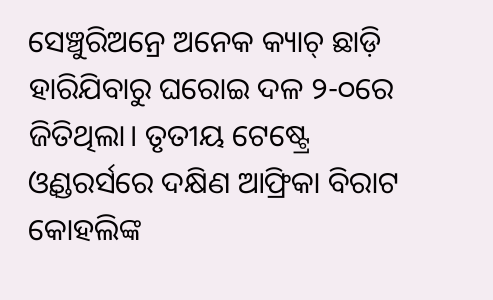ସେଞ୍ଚୁରିଅନ୍ରେ ଅନେକ କ୍ୟାଚ୍ ଛାଡ଼ି ହାରିଯିବାରୁ ଘରୋଇ ଦଳ ୨-୦ରେ ଜିତିଥିଲା। ତୃତୀୟ ଟେଷ୍ଟ୍ରେ ଓ୍ଵଣ୍ଡରର୍ସରେ ଦକ୍ଷିଣ ଆଫ୍ରିକା ବିରାଟ କୋହଲିଙ୍କ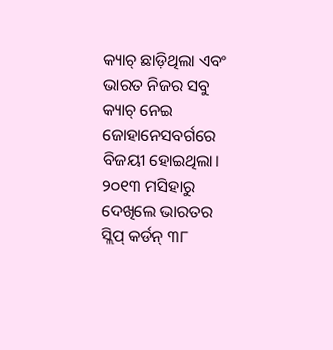କ୍ୟାଚ୍ ଛାଡ଼ିଥିଲା ଏବଂ ଭାରତ ନିଜର ସବୁ କ୍ୟାଚ୍ ନେଇ ଜୋହାନେସବର୍ଗରେ ବିଜୟୀ ହୋଇଥିଲା। ୨୦୧୩ ମସିହାରୁ ଦେଖିଲେ ଭାରତର ସ୍ଲିପ୍ କର୍ଡନ୍ ୩୮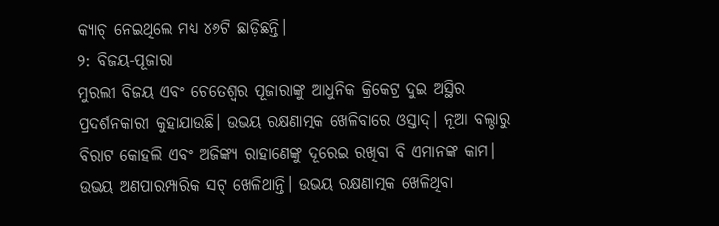କ୍ୟାଚ୍ ନେଇଥିଲେ ମଧ୍ୟ ୪୬ଟି ଛାଡ଼ିଛନ୍ତି।
୨: ବିଜୟ-ପୂଜାରା
ମୁରଲୀ ବିଜୟ ଏବଂ ଚେତେଶ୍ୱର ପୂଜାରାଙ୍କୁ ଆଧୁନିକ କ୍ରିକେଟ୍ର ଦୁଇ ଅସ୍ଥିର ପ୍ରଦର୍ଶନକାରୀ କୁହାଯାଉଛି। ଉଭୟ ରକ୍ଷଣାତ୍ମକ ଖେଳିବାରେ ଓସ୍ତାଦ୍। ନୂଆ ବଲ୍ଠାରୁ ବିରାଟ କୋହଲି ଏବଂ ଅଜିଙ୍କ୍ୟ ରାହାଣେଙ୍କୁ ଦୂରେଇ ରଖିବା ବି ଏମାନଙ୍କ କାମ। ଉଭୟ ଅଣପାରମ୍ପାରିକ ସଟ୍ ଖେଳିଥାନ୍ତି। ଉଭୟ ରକ୍ଷଣାତ୍ମକ ଖେଳିଥିବା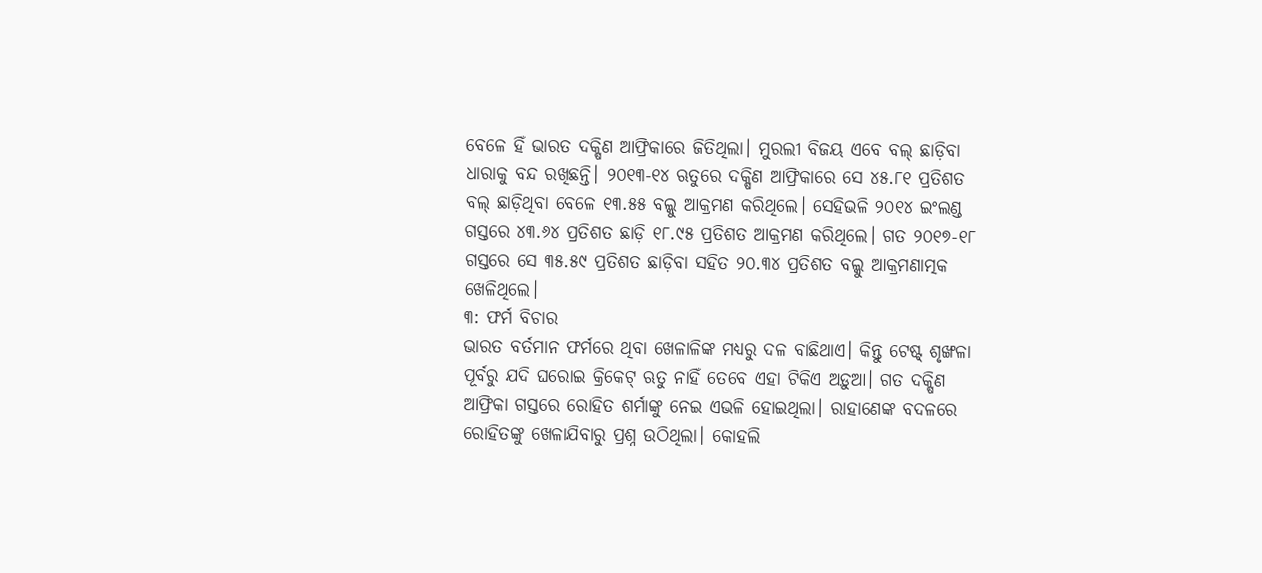ବେଳେ ହିଁ ଭାରତ ଦକ୍ଷିଣ ଆଫ୍ରିକାରେ ଜିତିଥିଲା। ମୁରଲୀ ବିଜୟ ଏବେ ବଲ୍ ଛାଡ଼ିବା ଧାରାକୁ ବନ୍ଦ ରଖିଛନ୍ତି। ୨୦୧୩-୧୪ ଋତୁରେ ଦକ୍ଷିଣ ଆଫ୍ରିକାରେ ସେ ୪୫.୮୧ ପ୍ରତିଶତ ବଲ୍ ଛାଡ଼ିଥିବା ବେଳେ ୧୩.୫୫ ବଲ୍କୁ ଆକ୍ରମଣ କରିଥିଲେ। ସେହିଭଳି ୨୦୧୪ ଇଂଲଣ୍ଡ ଗସ୍ତରେ ୪୩.୬୪ ପ୍ରତିଶତ ଛାଡ଼ି ୧୮.୯୫ ପ୍ରତିଶତ ଆକ୍ରମଣ କରିଥିଲେ। ଗତ ୨୦୧୭-୧୮ ଗସ୍ତରେ ସେ ୩୫.୫୯ ପ୍ରତିଶତ ଛାଡ଼ିବା ସହିତ ୨୦.୩୪ ପ୍ରତିଶତ ବଲ୍କୁ ଆକ୍ରମଣାତ୍ମକ ଖେଳିଥିଲେ।
୩: ଫର୍ମ ବିଚାର
ଭାରତ ବର୍ତମାନ ଫର୍ମରେ ଥିବା ଖେଳାଳିଙ୍କ ମଧ୍ୟରୁ ଦଳ ବାଛିଥାଏ। କିନ୍ତୁ ଟେଷ୍ଟ୍ ଶୃଙ୍ଖଳା ପୂର୍ବରୁ ଯଦି ଘରୋଇ କ୍ରିକେଟ୍ ଋତୁ ନାହିଁ ତେବେ ଏହା ଟିକିଏ ଅଡ଼ୁଆ। ଗତ ଦକ୍ଷିଣ ଆଫ୍ରିକା ଗସ୍ତରେ ରୋହିତ ଶର୍ମାଙ୍କୁ ନେଇ ଏଭଳି ହୋଇଥିଲା। ରାହାଣେଙ୍କ ବଦଳରେ ରୋହିତଙ୍କୁ ଖେଳାଯିବାରୁ ପ୍ରଶ୍ନ ଉଠିଥିଲା। କୋହଲି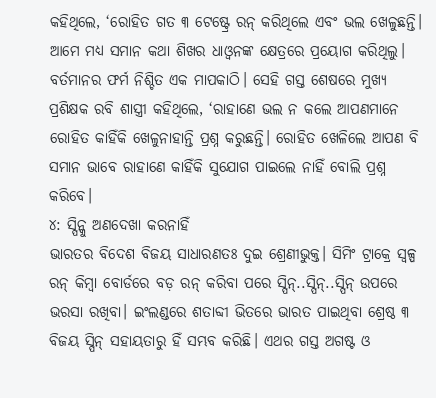କହିଥିଲେ, ‘ରୋହିତ ଗତ ୩ ଟେଷ୍ଟ୍ରେ ରନ୍ କରିଥିଲେ ଏବଂ ଭଲ ଖେଳୁଛନ୍ତି। ଆମେ ମଧ୍ୟ ସମାନ କଥା ଶିଖର ଧାଓ୍ଵନଙ୍କ କ୍ଷେତ୍ରରେ ପ୍ରୟୋଗ କରିଥିଲୁ। ବର୍ତମାନର ଫର୍ମ ନିଶ୍ଚିତ ଏକ ମାପକାଠି। ସେହି ଗସ୍ତ ଶେଷରେ ମୁଖ୍ୟ ପ୍ରଶିକ୍ଷକ ରବି ଶାସ୍ତ୍ରୀ କହିଥିଲେ, ‘ରାହାଣେ ଭଲ ନ କଲେ ଆପଣମାନେ ରୋହିତ କାହିଁକି ଖେଳୁନାହାନ୍ତି ପ୍ରଶ୍ନ କରୁଛନ୍ତି। ରୋହିତ ଖେଳିଲେ ଆପଣ ବି ସମାନ ଭାବେ ରାହାଣେ କାହିଁକି ସୁଯୋଗ ପାଇଲେ ନାହିଁ ବୋଲି ପ୍ରଶ୍ନ କରିବେ।
୪: ସ୍ପିନ୍କୁ ଅଣଦେଖା କରନାହିଁ
ଭାରତର ବିଦେଶ ବିଜୟ ସାଧାରଣତଃ ଦୁଇ ଶ୍ରେଣୀଭୁକ୍ତ। ସିମିଂ ଟ୍ରାକ୍ରେ ସ୍ୱଳ୍ପ ରନ୍ କିମ୍ବା ବୋର୍ଡରେ ବଡ଼ ରନ୍ କରିବା ପରେ ସ୍ପିନ୍..ସ୍ପିନ୍..ସ୍ପିନ୍ ଉପରେ ଭରସା ରଖିବା। ଇଂଲଣ୍ଡରେ ଶତାବ୍ଦୀ ଭିତରେ ଭାରତ ପାଇଥିବା ଶ୍ରେଷ୍ଠ ୩ ବିଜୟ ସ୍ପିନ୍ ସହାୟତାରୁ ହିଁ ସମ୍ଭବ କରିଛି। ଏଥର ଗସ୍ତ ଅଗଷ୍ଟ ଓ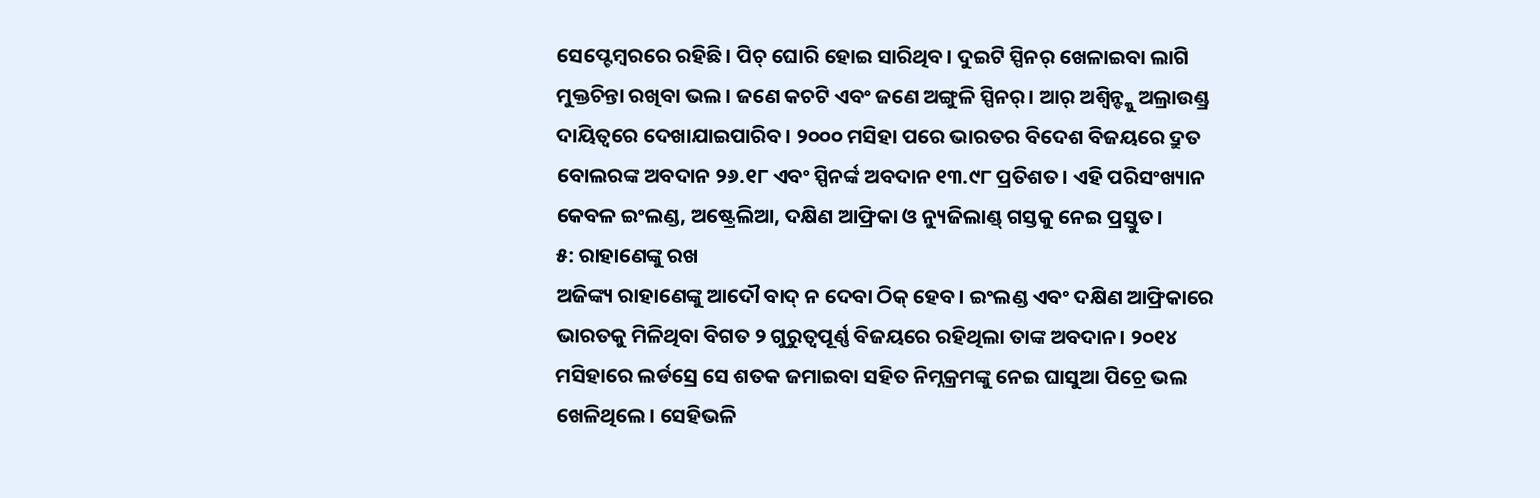ସେପ୍ଟେମ୍ବରରେ ରହିଛି। ପିଚ୍ ଘୋରି ହୋଇ ସାରିଥିବ। ଦୁଇଟି ସ୍ପିନର୍ ଖେଳାଇବା ଲାଗି ମୁକ୍ତଚିନ୍ତା ରଖିବା ଭଲ। ଜଣେ କଚଟି ଏବଂ ଜଣେ ଅଙ୍ଗୁଳି ସ୍ପିନର୍। ଆର୍ ଅଶ୍ୱିନ୍ଙ୍କୁ ଅଲ୍ରାଉଣ୍ଡ୍ର ଦାୟିତ୍ୱରେ ଦେଖାଯାଇପାରିବ। ୨୦୦୦ ମସିହା ପରେ ଭାରତର ବିଦେଶ ବିଜୟରେ ଦ୍ରୁତ ବୋଲରଙ୍କ ଅବଦାନ ୨୬.୧୮ ଏବଂ ସ୍ପିନର୍ଙ୍କ ଅବଦାନ ୧୩.୯୮ ପ୍ରତିଶତ। ଏହି ପରିସଂଖ୍ୟାନ କେବଳ ଇଂଲଣ୍ଡ, ଅଷ୍ଟ୍ରେଲିଆ, ଦକ୍ଷିଣ ଆଫ୍ରିକା ଓ ନ୍ୟୁଜିଲାଣ୍ଡ୍ ଗସ୍ତକୁ ନେଇ ପ୍ରସ୍ତୁତ।
୫: ରାହାଣେଙ୍କୁ ରଖ
ଅଜିଙ୍କ୍ୟ ରାହାଣେଙ୍କୁ ଆଦୌ ବାଦ୍ ନ ଦେବା ଠିକ୍ ହେବ। ଇଂଲଣ୍ଡ ଏବଂ ଦକ୍ଷିଣ ଆଫ୍ରିକାରେ ଭାରତକୁ ମିଳିଥିବା ବିଗତ ୨ ଗୁରୁତ୍ୱପୂର୍ଣ୍ଣ ବିଜୟରେ ରହିଥିଲା ତାଙ୍କ ଅବଦାନ। ୨୦୧୪ ମସିହାରେ ଲର୍ଡସ୍ରେ ସେ ଶତକ ଜମାଇବା ସହିତ ନିମ୍ନକ୍ରମଙ୍କୁ ନେଇ ଘାସୁଆ ପିଚ୍ରେ ଭଲ ଖେଳିଥିଲେ। ସେହିଭଳି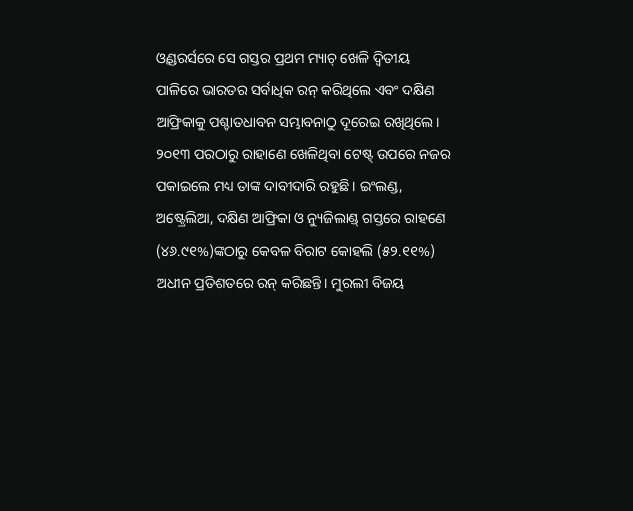ଓ୍ଵଣ୍ଡରର୍ସରେ ସେ ଗସ୍ତର ପ୍ରଥମ ମ୍ୟାଚ୍ ଖେଳି ଦ୍ୱିତୀୟ ପାଳିରେ ଭାରତର ସର୍ବାଧିକ ରନ୍ କରିଥିଲେ ଏବଂ ଦକ୍ଷିଣ ଆଫ୍ରିକାକୁ ପଶ୍ଚାତଧାବନ ସମ୍ଭାବନାଠୁ ଦୂରେଇ ରଖିଥିଲେ। ୨୦୧୩ ପରଠାରୁ ରାହାଣେ ଖେଳିଥିବା ଟେଷ୍ଟ୍ ଉପରେ ନଜର ପକାଇଲେ ମଧ୍ୟ ତାଙ୍କ ଦାବୀଦାରି ରହୁଛି। ଇଂଲଣ୍ଡ, ଅଷ୍ଟ୍ରେଲିଆ, ଦକ୍ଷିଣ ଆଫ୍ରିକା ଓ ନ୍ୟୁଜିଲାଣ୍ଡ୍ ଗସ୍ତରେ ରାହଣେ (୪୬.୯୧%)ଙ୍କଠାରୁ କେବଳ ବିରାଟ କୋହଲି (୫୨.୧୧%) ଅଧୀନ ପ୍ରତିଶତରେ ରନ୍ କରିଛନ୍ତି। ମୁରଲୀ ବିଜୟ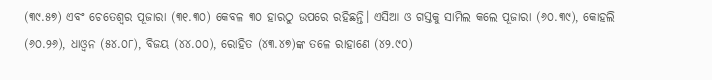(୩୯.୫୭) ଏବଂ ଚେତେଶ୍ୱର ପୂଜାରା (୩୧.୩୦) କେବଳ ୩୦ ହାରଠୁ ଉପରେ ରହିଛନ୍ତି। ଏସିଆ ଓ ଗସ୍ତକୁ ସାମିଲ କଲେ ପୂଜାରା (୬୦.୩୯), କୋହଲି (୬୦.୨୬), ଧାଓ୍ଵନ (୫୪.୦୮), ବିଜୟ (୪୪.୦୦), ରୋହିତ (୪୩.୪୭)ଙ୍କ ତଳେ ରାହାଣେ (୪୨.୯୦)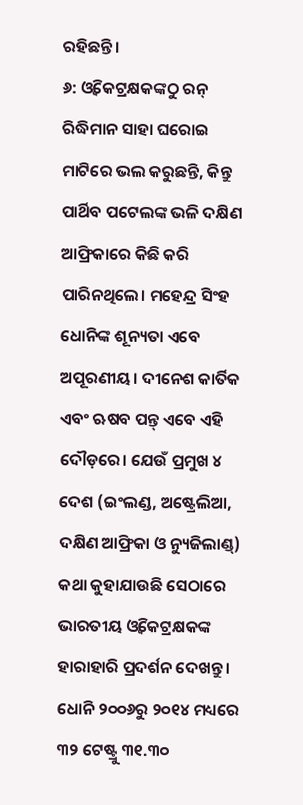ରହିଛନ୍ତି।
୬: ଓ୍ଵିକେଟ୍ରକ୍ଷକଙ୍କଠୁ ରନ୍
ରିଦ୍ଧିମାନ ସାହା ଘରୋଇ ମାଟିରେ ଭଲ କରୁଛନ୍ତି, କିନ୍ତୁ ପାର୍ଥିବ ପଟେଲଙ୍କ ଭଳି ଦକ୍ଷିଣ ଆଫ୍ରିକାରେ କିଛି କରି ପାରିନଥିଲେ। ମହେନ୍ଦ୍ର ସିଂହ ଧୋନିଙ୍କ ଶୂନ୍ୟତା ଏବେ ଅପୂରଣୀୟ। ଦୀନେଶ କାର୍ତିକ ଏବଂ ଋଷବ ପନ୍ତ୍ ଏବେ ଏହି ଦୌଡ଼ରେ। ଯେଉଁ ପ୍ରମୁଖ ୪ ଦେଶ (ଇଂଲଣ୍ଡ, ଅଷ୍ଟ୍ରେଲିଆ, ଦକ୍ଷିଣ ଆଫ୍ରିକା ଓ ନ୍ୟୁଜିଲାଣ୍ଡ୍) କଥା କୁହାଯାଉଛି ସେଠାରେ ଭାରତୀୟ ଓ୍ଵିକେଟ୍ରକ୍ଷକଙ୍କ ହାରାହାରି ପ୍ରଦର୍ଶନ ଦେଖନ୍ତୁ। ଧୋନି ୨୦୦୬ରୁ ୨୦୧୪ ମଧ୍ୟରେ ୩୨ ଟେଷ୍ଟ୍ରୁ ୩୧.୩୦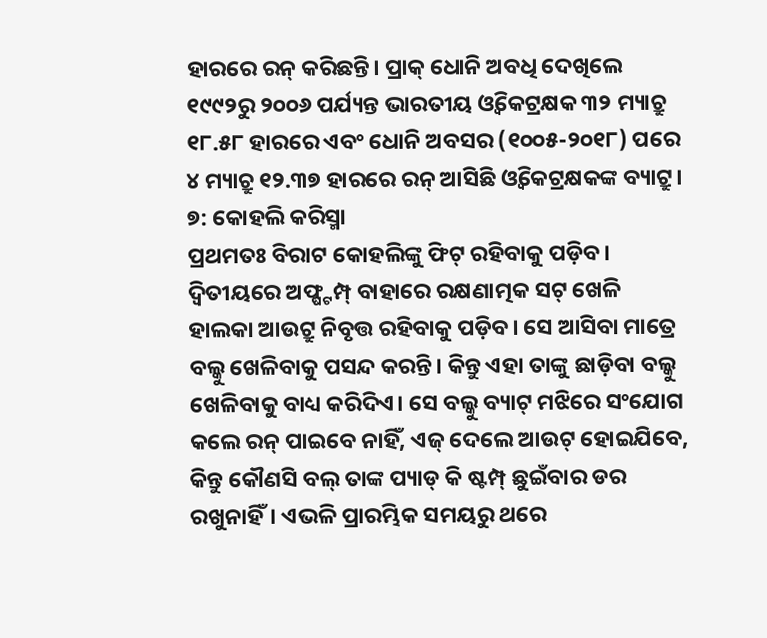ହାରରେ ରନ୍ କରିଛନ୍ତି। ପ୍ରାକ୍ ଧୋନି ଅବଧି ଦେଖିଲେ ୧୯୯୨ରୁ ୨୦୦୬ ପର୍ଯ୍ୟନ୍ତ ଭାରତୀୟ ଓ୍ଵିକେଟ୍ରକ୍ଷକ ୩୨ ମ୍ୟାଚ୍ରୁ ୧୮.୫୮ ହାରରେ ଏବଂ ଧୋନି ଅବସର (୧୦୦୫-୨୦୧୮) ପରେ ୪ ମ୍ୟାଚ୍ରୁ ୧୨.୩୭ ହାରରେ ରନ୍ ଆସିଛି ଓ୍ଵିକେଟ୍ରକ୍ଷକଙ୍କ ବ୍ୟାଟ୍ରୁ।
୭: କୋହଲି କରିସ୍ମା
ପ୍ରଥମତଃ ବିରାଟ କୋହଲିଙ୍କୁ ଫିଟ୍ ରହିବାକୁ ପଡ଼ିବ। ଦ୍ୱିତୀୟରେ ଅଫ୍ଷ୍ଟମ୍ପ୍ ବାହାରେ ରକ୍ଷଣାତ୍ମକ ସଟ୍ ଖେଳି ହାଲକା ଆଉଟ୍ରୁ ନିବୃତ୍ତ ରହିବାକୁ ପଡ଼ିବ। ସେ ଆସିବା ମାତ୍ରେ ବଲ୍କୁ ଖେଳିବାକୁ ପସନ୍ଦ କରନ୍ତି। କିନ୍ତୁ ଏହା ତାଙ୍କୁ ଛାଡ଼ିବା ବଲ୍କୁ ଖେଳିବାକୁ ବାଧ୍ୟ କରିଦିଏ। ସେ ବଲ୍କୁ ବ୍ୟାଟ୍ ମଝିରେ ସଂଯୋଗ କଲେ ରନ୍ ପାଇବେ ନାହିଁ, ଏଜ୍ ଦେଲେ ଆଉଟ୍ ହୋଇଯିବେ, କିନ୍ତୁ କୌଣସି ବଲ୍ ତାଙ୍କ ପ୍ୟାଡ୍ କି ଷ୍ଟମ୍ପ୍ ଛୁଇଁବାର ଡର ରଖୁନାହିଁ। ଏଭଳି ପ୍ରାରମ୍ଭିକ ସମୟରୁ ଥରେ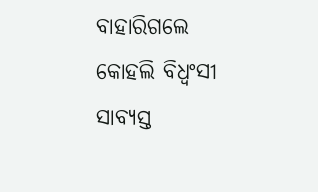ବାହାରିଗଲେ କୋହଲି ବିଧ୍ୱଂସୀ ସାବ୍ୟସ୍ତ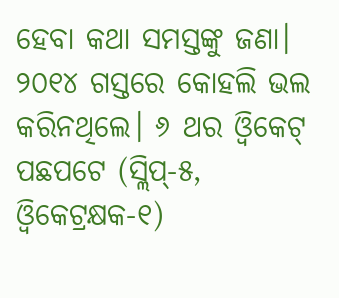ହେବା କଥା ସମସ୍ତଙ୍କୁ ଜଣା। ୨୦୧୪ ଗସ୍ତରେ କୋହଲି ଭଲ କରିନଥିଲେ। ୬ ଥର ଓ୍ଵିକେଟ୍ ପଛପଟେ (ସ୍ଲିପ୍-୫, ଓ୍ଵିକେଟ୍ରକ୍ଷକ-୧)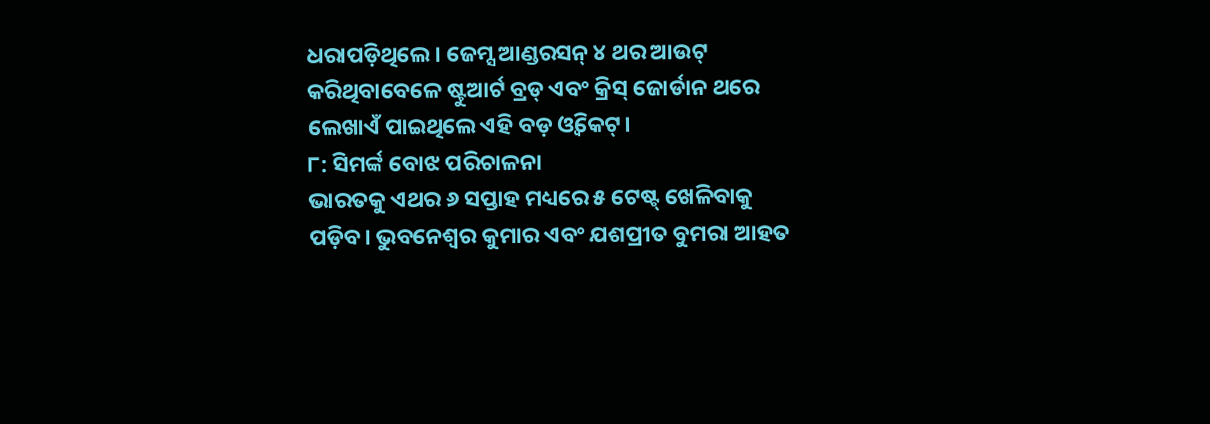ଧରାପଡ଼ିଥିଲେ। ଜେମ୍ସ ଆଣ୍ଡରସନ୍ ୪ ଥର ଆଉଟ୍ କରିଥିବାବେଳେ ଷ୍ଟୁଆର୍ଟ ବ୍ରଡ୍ ଏବଂ କ୍ରିସ୍ ଜୋର୍ଡାନ ଥରେ ଲେଖାଏଁ ପାଇଥିଲେ ଏହି ବଡ଼ ଓ୍ଵିକେଟ୍।
୮: ସିମର୍ଙ୍କ ବୋଝ ପରିଚାଳନା
ଭାରତକୁ ଏଥର ୬ ସପ୍ତାହ ମଧ୍ୟରେ ୫ ଟେଷ୍ଟ୍ ଖେଳିବାକୁ ପଡ଼ିବ। ଭୁବନେଶ୍ୱର କୁମାର ଏବଂ ଯଶପ୍ରୀତ ବୁମରା ଆହତ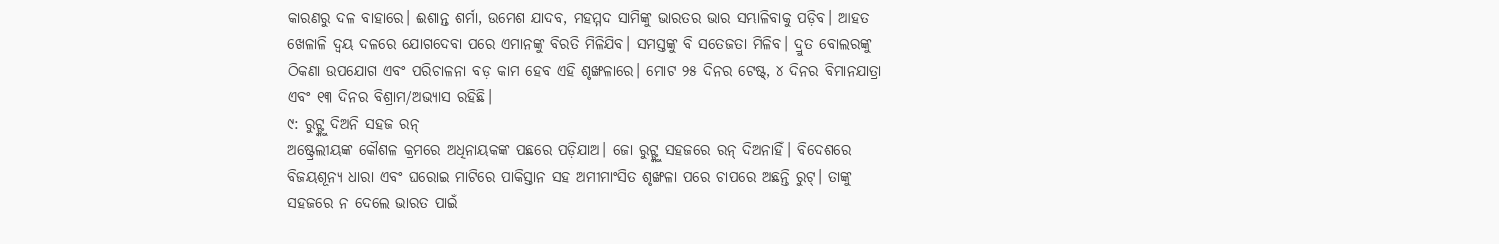କାରଣରୁ ଦଳ ବାହାରେ। ଈଶାନ୍ତ ଶର୍ମା, ଉମେଶ ଯାଦବ, ମହମ୍ମଦ ସାମିଙ୍କୁ ଭାରତର ଭାର ସମ୍ଭାଳିବାକୁ ପଡ଼ିବ। ଆହତ ଖେଳାଳି ଦ୍ୱୟ ଦଳରେ ଯୋଗଦେବା ପରେ ଏମାନଙ୍କୁ ବିରତି ମିଳିଯିବ। ସମସ୍ତଙ୍କୁ ବି ସତେଜତା ମିଳିବ। ଦ୍ରୁତ ବୋଲରଙ୍କୁ ଠିକଣା ଉପଯୋଗ ଏବଂ ପରିଚାଳନା ବଡ଼ କାମ ହେବ ଏହି ଶୃଙ୍ଖଳାରେ। ମୋଟ ୨୫ ଦିନର ଟେଷ୍ଟ୍, ୪ ଦିନର ବିମାନଯାତ୍ରା ଏବଂ ୧୩ ଦିନର ବିଶ୍ରାମ/ଅଭ୍ୟାସ ରହିଛି।
୯: ରୁଟ୍ଙ୍କୁ ଦିଅନି ସହଜ ରନ୍
ଅଷ୍ଟ୍ରେଲୀୟଙ୍କ କୌଶଳ କ୍ରମରେ ଅଧିନାୟକଙ୍କ ପଛରେ ପଡ଼ିଯାଅ। ଜୋ ରୁଟ୍ଙ୍କୁ ସହଜରେ ରନ୍ ଦିଅନାହିଁ। ବିଦେଶରେ ବିଜୟଶୂନ୍ୟ ଧାରା ଏବଂ ଘରୋଇ ମାଟିରେ ପାକିସ୍ତାନ ସହ ଅମୀମାଂସିତ ଶୃଙ୍ଖଳା ପରେ ଚାପରେ ଅଛନ୍ତି ରୁଟ୍। ତାଙ୍କୁ ସହଜରେ ନ ଦେଲେ ଭାରତ ପାଇଁ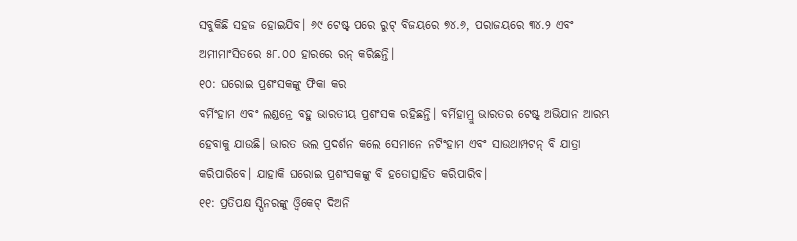ସବୁକିଛି ସହଜ ହୋଇଯିବ। ୬୯ ଟେଷ୍ଟ୍ ପରେ ରୁଟ୍ ବିଜୟରେ ୭୪.୬, ପରାଜୟରେ ୩୪.୨ ଏବଂ ଅମୀମାଂସିତରେ ୫୮.୦୦ ହାରରେ ରନ୍ କରିଛନ୍ତି।
୧୦: ଘରୋଇ ପ୍ରଶଂସକଙ୍କୁ ଫିକା କର
ବର୍ମିଂହାମ ଏବଂ ଲଣ୍ଡନ୍ରେ ବହୁ ଭାରତୀୟ ପ୍ରଶଂସକ ରହିଛନ୍ତି। ବର୍ମିହାମ୍ରୁ ଭାରତର ଟେଷ୍ଟ୍ ଅଭିଯାନ ଆରମ୍ଭ ହେବାକୁ ଯାଉଛି। ଭାରତ ଭଲ ପ୍ରଦର୍ଶନ କଲେ ସେମାନେ ନଟିଂହାମ ଏବଂ ସାଉଥାମ୍ପଟନ୍ ବି ଯାତ୍ରା କରିପାରିବେ। ଯାହାକି ଘରୋଇ ପ୍ରଶଂସକଙ୍କୁ ବି ହତୋତ୍ସାହିତ କରିପାରିବ।
୧୧: ପ୍ରତିପକ୍ଷ ସ୍ପିନରଙ୍କୁ ଓ୍ଵିକେଟ୍ ଦିଅନି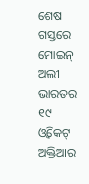ଶେଷ ଗସ୍ତରେ ମୋଇନ୍ ଅଲୀ ଭାରତର ୧୯ ଓ୍ଵିକେଟ୍ ଅକ୍ତିଆର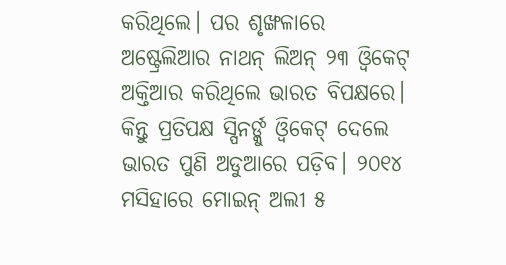କରିଥିଲେ। ପର ଶୃଙ୍ଖଳାରେ ଅଷ୍ଟ୍ରେଲିଆର ନାଥନ୍ ଲିଅନ୍ ୨୩ ଓ୍ଵିକେଟ୍ ଅକ୍ତିଆର କରିଥିଲେ ଭାରତ ବିପକ୍ଷରେ। କିନ୍ତୁ ପ୍ରତିପକ୍ଷ ସ୍ପିନର୍ଙ୍କୁ ଓ୍ଵିକେଟ୍ ଦେଲେ ଭାରତ ପୁଣି ଅଡୁଆରେ ପଡ଼ିବ। ୨୦୧୪ ମସିହାରେ ମୋଇନ୍ ଅଲୀ ୫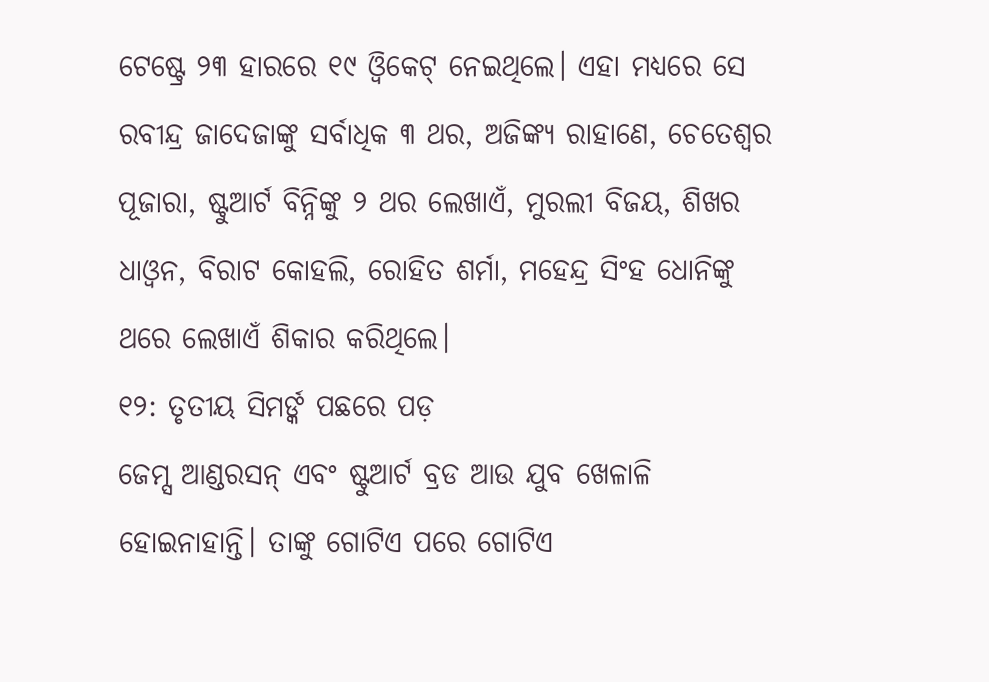ଟେଷ୍ଟ୍ରେ ୨୩ ହାରରେ ୧୯ ଓ୍ଵିକେଟ୍ ନେଇଥିଲେ। ଏହା ମଧ୍ୟରେ ସେ ରବୀନ୍ଦ୍ର ଜାଦେଜାଙ୍କୁ ସର୍ବାଧିକ ୩ ଥର, ଅଜିଙ୍କ୍ୟ ରାହାଣେ, ଚେତେଶ୍ୱର ପୂଜାରା, ଷ୍ଟୁଆର୍ଟ ବିନ୍ନିଙ୍କୁ ୨ ଥର ଲେଖାଏଁ, ମୁରଲୀ ବିଜୟ, ଶିଖର ଧାଓ୍ଵନ, ବିରାଟ କୋହଲି, ରୋହିତ ଶର୍ମା, ମହେନ୍ଦ୍ର ସିଂହ ଧୋନିଙ୍କୁ ଥରେ ଲେଖାଏଁ ଶିକାର କରିଥିଲେ।
୧୨: ତୃତୀୟ ସିମର୍ଙ୍କ ପଛରେ ପଡ଼
ଜେମ୍ସ ଆଣ୍ଡରସନ୍ ଏବଂ ଷ୍ଟୁଆର୍ଟ ବ୍ରଡ ଆଉ ଯୁବ ଖେଳାଳି ହୋଇନାହାନ୍ତି। ତାଙ୍କୁ ଗୋଟିଏ ପରେ ଗୋଟିଏ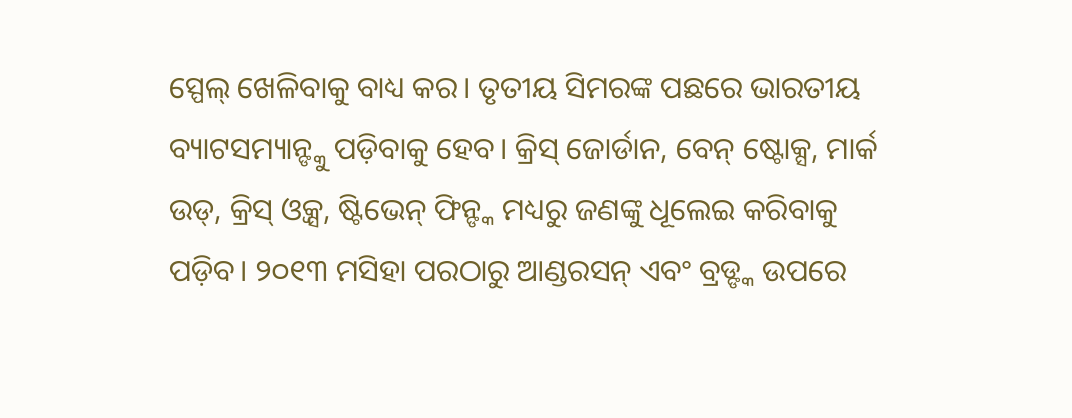ସ୍ପେଲ୍ ଖେଳିବାକୁ ବାଧ୍ୟ କର। ତୃତୀୟ ସିମରଙ୍କ ପଛରେ ଭାରତୀୟ ବ୍ୟାଟସମ୍ୟାନ୍ଙ୍କୁ ପଡ଼ିବାକୁ ହେବ। କ୍ରିସ୍ ଜୋର୍ଡାନ, ବେନ୍ ଷ୍ଟୋକ୍ସ, ମାର୍କ ଉଡ୍, କ୍ରିସ୍ ଓ୍ଵକ୍ସ, ଷ୍ଟିଭେନ୍ ଫିନ୍ଙ୍କ ମଧ୍ୟରୁ ଜଣଙ୍କୁ ଧୂଲେଇ କରିବାକୁ ପଡ଼ିବ। ୨୦୧୩ ମସିହା ପରଠାରୁ ଆଣ୍ଡରସନ୍ ଏବଂ ବ୍ରଡ୍ଙ୍କ ଉପରେ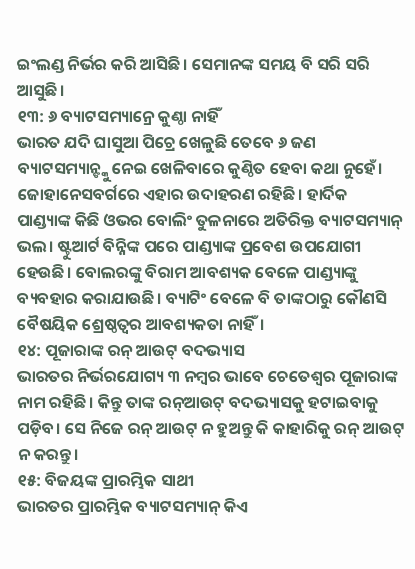ଇଂଲଣ୍ଡ ନିର୍ଭର କରି ଆସିଛି। ସେମାନଙ୍କ ସମୟ ବି ସରି ସରି ଆସୁଛି।
୧୩: ୬ ବ୍ୟାଟସମ୍ୟାନ୍ରେ କୁଣ୍ଠା ନାହିଁ
ଭାରତ ଯଦି ଘାସୁଆ ପିଚ୍ରେ ଖେଳୁଛି ତେବେ ୬ ଜଣ ବ୍ୟାଟସମ୍ୟାନ୍ଙ୍କୁ ନେଇ ଖେଳିବାରେ କୁଣ୍ଠିତ ହେବା କଥା ନୁହେଁ। ଜୋହାନେସବର୍ଗରେ ଏହାର ଉଦାହରଣ ରହିଛି। ହାର୍ଦିକ ପାଣ୍ଡ୍ୟାଙ୍କ କିଛି ଓଭର ବୋଲିଂ ତୁଳନାରେ ଅତିରିକ୍ତ ବ୍ୟାଟସମ୍ୟାନ୍ ଭଲ। ଷ୍ଟୁଆର୍ଟ ବିନ୍ନିଙ୍କ ପରେ ପାଣ୍ଡ୍ୟାଙ୍କ ପ୍ରବେଶ ଉପଯୋଗୀ ହେଉଛି। ବୋଲରଙ୍କୁ ବିରାମ ଆବଶ୍ୟକ ବେଳେ ପାଣ୍ଡ୍ୟାଙ୍କୁ ବ୍ୟବହାର କରାଯାଉଛି। ବ୍ୟାଟିଂ ବେଳେ ବି ତାଙ୍କଠାରୁ କୌଣସି ବୈଷୟିକ ଶ୍ରେଷ୍ଠତ୍ୱର ଆବଶ୍ୟକତା ନାହିଁ।
୧୪: ପୂଜାରାଙ୍କ ରନ୍ ଆଉଟ୍ ବଦଭ୍ୟାସ
ଭାରତର ନିର୍ଭରଯୋଗ୍ୟ ୩ ନମ୍ବର ଭାବେ ଚେତେଶ୍ୱର ପୂଜାରାଙ୍କ ନାମ ରହିଛି। କିନ୍ତୁ ତାଙ୍କ ରନ୍ଆଉଟ୍ ବଦଭ୍ୟାସକୁ ହଟାଇବାକୁ ପଡ଼ିବ। ସେ ନିଜେ ରନ୍ ଆଉଟ୍ ନ ହୁଅନ୍ତୁ କି କାହାରିକୁ ରନ୍ ଆଉଟ୍ ନ କରନ୍ତୁ।
୧୫: ବିଜୟଙ୍କ ପ୍ରାରମ୍ଭିକ ସାଥୀ
ଭାରତର ପ୍ରାରମ୍ଭିକ ବ୍ୟାଟସମ୍ୟାନ୍ କିଏ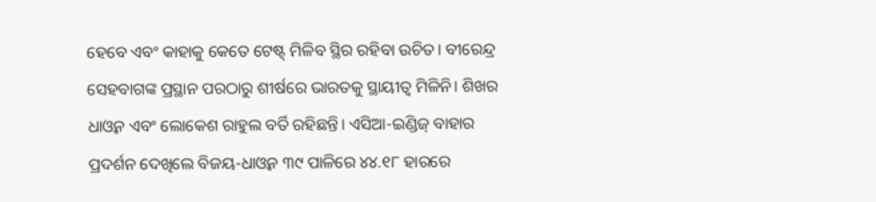ହେବେ ଏବଂ କାହାକୁ କେତେ ଟେଷ୍ଟ୍ ମିଳିବ ସ୍ଥିର ରହିବା ଉଚିତ। ବୀରେନ୍ଦ୍ର ସେହବାଗଙ୍କ ପ୍ରସ୍ଥାନ ପରଠାରୁ ଶୀର୍ଷରେ ଭାରତକୁ ସ୍ଥାୟୀତ୍ୱ ମିଳିନି। ଶିଖର ଧାଓ୍ଵନ ଏବଂ ଲୋକେଶ ରାହୁଲ ବର୍ତି ରହିଛନ୍ତି। ଏସିଆ-ଇଣ୍ଡିଜ୍ ବାହାର ପ୍ରଦର୍ଶନ ଦେଖିଲେ ବିଜୟ-ଧାଓ୍ଵନ ୩୯ ପାଳିରେ ୪୪.୧୮ ହାରରେ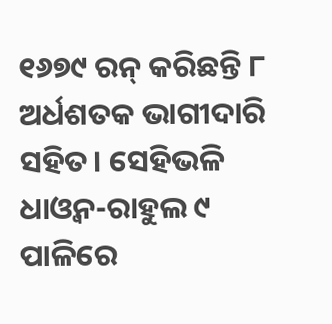୧୬୭୯ ରନ୍ କରିଛନ୍ତି ୮ ଅର୍ଧଶତକ ଭାଗୀଦାରି ସହିତ। ସେହିଭଳି ଧାଓ୍ଵନ-ରାହୁଲ ୯ ପାଳିରେ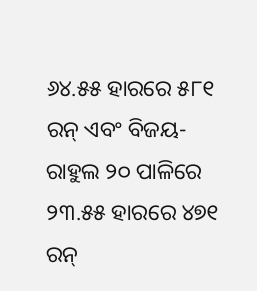୬୪.୫୫ ହାରରେ ୫୮୧ ରନ୍ ଏବଂ ବିଜୟ-ରାହୁଲ ୨୦ ପାଳିରେ ୨୩.୫୫ ହାରରେ ୪୭୧ ରନ୍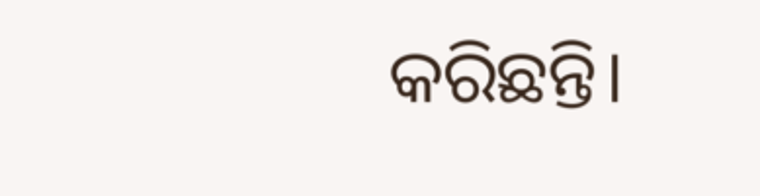କରିଛନ୍ତି।